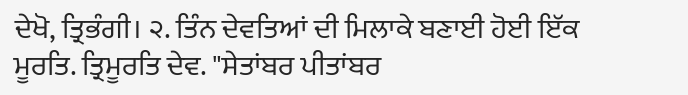ਦੇਖੋ, ਤ੍ਰਿਭੰਗੀ। ੨. ਤਿੰਨ ਦੇਵਤਿਆਂ ਦੀ ਮਿਲਾਕੇ ਬਣਾਈ ਹੋਈ ਇੱਕ ਮੂਰਤਿ. ਤ੍ਰਿਮੂਰਤਿ ਦੇਵ. "ਸੇਤਾਂਬਰ ਪੀਤਾਂਬਰ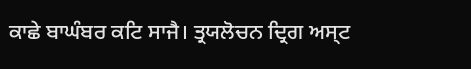ਕਾਛੇ ਬਾਘੰਬਰ ਕਟਿ ਸਾਜੈ। ਤ੍ਰਯਲੋਚਨ ਦ੍ਰਿਗ ਅਸ੍ਟ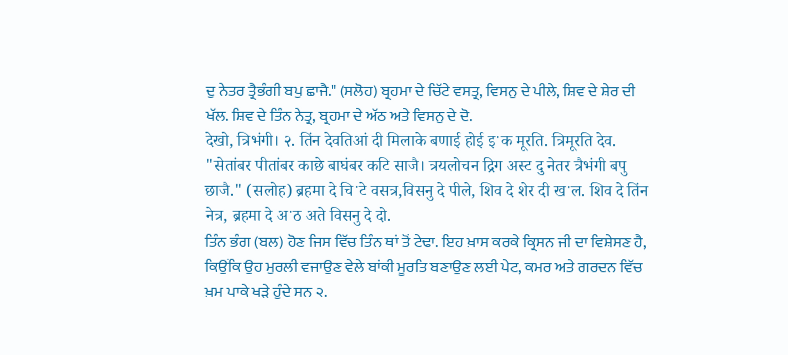ਦੁ ਨੇਤਰ ਤ੍ਰੈਭੰਗੀ ਬਪੁ ਛਾਜੈ." (ਸਲੋਹ) ਬ੍ਰਹਮਾ ਦੇ ਚਿੱਟੇ ਵਸਤ੍ਰ, ਵਿਸਨੁ ਦੇ ਪੀਲੇ, ਸ਼ਿਵ ਦੇ ਸ਼ੇਰ ਦੀ ਖੱਲ. ਸ਼ਿਵ ਦੇ ਤਿੰਨ ਨੇਤ੍ਰ, ਬ੍ਰਹਮਾ ਦੇ ਅੱਠ ਅਤੇ ਵਿਸਨੁ ਦੇ ਦੋ.
देखो, त्रिभंगी। २. तिंन देवतिआं दी मिलाके बणाई होई इॱक मूरति. त्रिमूरति देव. "सेतांबर पीतांबर काछे बाघंबर कटि साजै। त्रयलोचन द्रिग अस्ट दु नेतर त्रैभंगी बपु छाजै." (सलोह) ब्रहमा दे चिॱटे वसत्र,विसनु दे पीले, शिव दे शेर दी खॱल. शिव दे तिंन नेत्र, ब्रहमा दे अॱठ अते विसनु दे दो.
ਤਿੰਨ ਭੰਗ (ਬਲ) ਹੋਣ ਜਿਸ ਵਿੱਚ ਤਿੰਨ ਥਾਂ ਤੋਂ ਟੇਢਾ. ਇਹ ਖ਼ਾਸ ਕਰਕੇ ਕ੍ਰਿਸਨ ਜੀ ਦਾ ਵਿਸ਼ੇਸਣ ਹੈ, ਕਿਉਂਕਿ ਉਹ ਮੁਰਲੀ ਵਜਾਉਣ ਵੇਲੇ ਬਾਂਕੀ ਮੂਰਤਿ ਬਣਾਉਣ ਲਈ ਪੇਟ, ਕਮਰ ਅਤੇ ਗਰਦਨ ਵਿੱਚ ਖ਼ਮ ਪਾਕੇ ਖੜੇ ਹੁੰਦੇ ਸਨ ੨.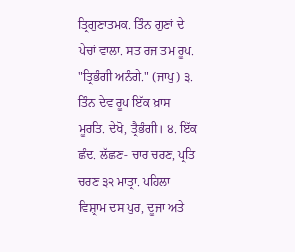ਤ੍ਰਿਗੁਣਾਤਮਕ. ਤਿੰਨ ਗੁਣਾਂ ਦੇ ਪੇਚਾਂ ਵਾਲਾ. ਸਤ ਰਜ ਤਮ ਰੂਪ. "ਤ੍ਰਿਭੰਗੀ ਅਨੰਗੇ." (ਜਾਪੁ) ੩. ਤਿੰਨ ਦੇਵ ਰੂਪ ਇੱਕ ਖ਼ਾਸ ਮੂਰਤਿ. ਦੇਖੋ, ਤ੍ਰੈਭੰਗੀ। ੪. ਇੱਕ ਛੰਦ. ਲੱਛਣ- ਚਾਰ ਚਰਣ, ਪ੍ਰਤਿ ਚਰਣ ੩੨ ਮਾਤ੍ਰਾ. ਪਹਿਲਾ ਵਿਸ਼੍ਰਾਮ ਦਸ ਪੁਰ, ਦੂਜਾ ਅਤੇ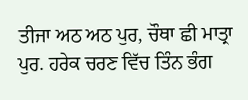ਤੀਜਾ ਅਠ ਅਠ ਪੁਰ, ਚੌਥਾ ਛੀ ਮਾਤ੍ਰਾ ਪੁਰ. ਹਰੇਕ ਚਰਣ ਵਿੱਚ ਤਿੰਨ ਭੰਗ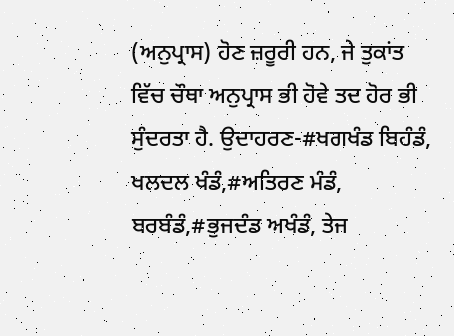(ਅਨੁਪ੍ਰਾਸ) ਹੋਣ ਜ਼ਰੂਰੀ ਹਨ, ਜੇ ਤੁਕਾਂਤ ਵਿੱਚ ਚੌਥਾ ਅਨੁਪ੍ਰਾਸ ਭੀ ਹੋਵੇ ਤਦ ਹੋਰ ਭੀ ਸੁੰਦਰਤਾ ਹੈ. ਉਦਾਹਰਣ-#ਖਗਖੰਡ ਬਿਹੰਡੰ, ਖਲਦਲ ਖੰਡੰ,#ਅਤਿਰਣ ਮੰਡੰ, ਬਰਬੰਡੰ,#ਭੁਜਦੰਡ ਅਖੰਡੰ, ਤੇਜ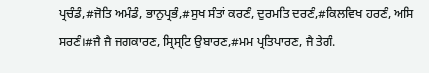ਪ੍ਰਚੰਡੰ,#ਜੋਤਿ ਅਮੰਡੰ, ਭਾਨੁਪ੍ਰਭੰ,#ਸੁਖ ਸੰਤਾਂ ਕਰਣੰ, ਦੁਰਮਤਿ ਦਰਣੰ,#ਕਿਲਵਿਖ ਹਰਣੰ, ਅਸਿ ਸਰਣੰ।#ਜੈ ਜੈ ਜਗਕਾਰਣ, ਸ੍ਰਿਸ੍ਟਿ ਉਬਾਰਣ,#ਮਮ ਪ੍ਰਤਿਪਾਰਣ, ਜੈ ਤੇਗੰ.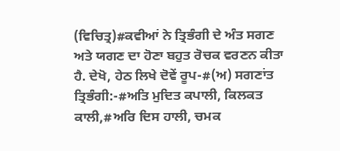(ਵਿਚਿਤ੍ਰ)#ਕਵੀਆਂ ਨੇ ਤ੍ਰਿਭੰਗੀ ਦੇ ਅੰਤ ਸਗਣ ਅਤੇ ਯਗਣ ਦਾ ਹੋਣਾ ਬਹੁਤ ਰੋਚਕ ਵਰਣਨ ਕੀਤਾ ਹੈ. ਦੇਖੋ, ਹੇਠ ਲਿਖੇ ਦੋਵੇਂ ਰੂਪ-#(ਅ) ਸਗਣਾਂਤ ਤ੍ਰਿਭੰਗੀ:-#ਅਤਿ ਮੁਦਿਤ ਕਪਾਲੀ, ਕਿਲਕਤ ਕਾਲੀ,#ਅਰਿ ਦਿਸ ਹਾਲੀ, ਚਮਕ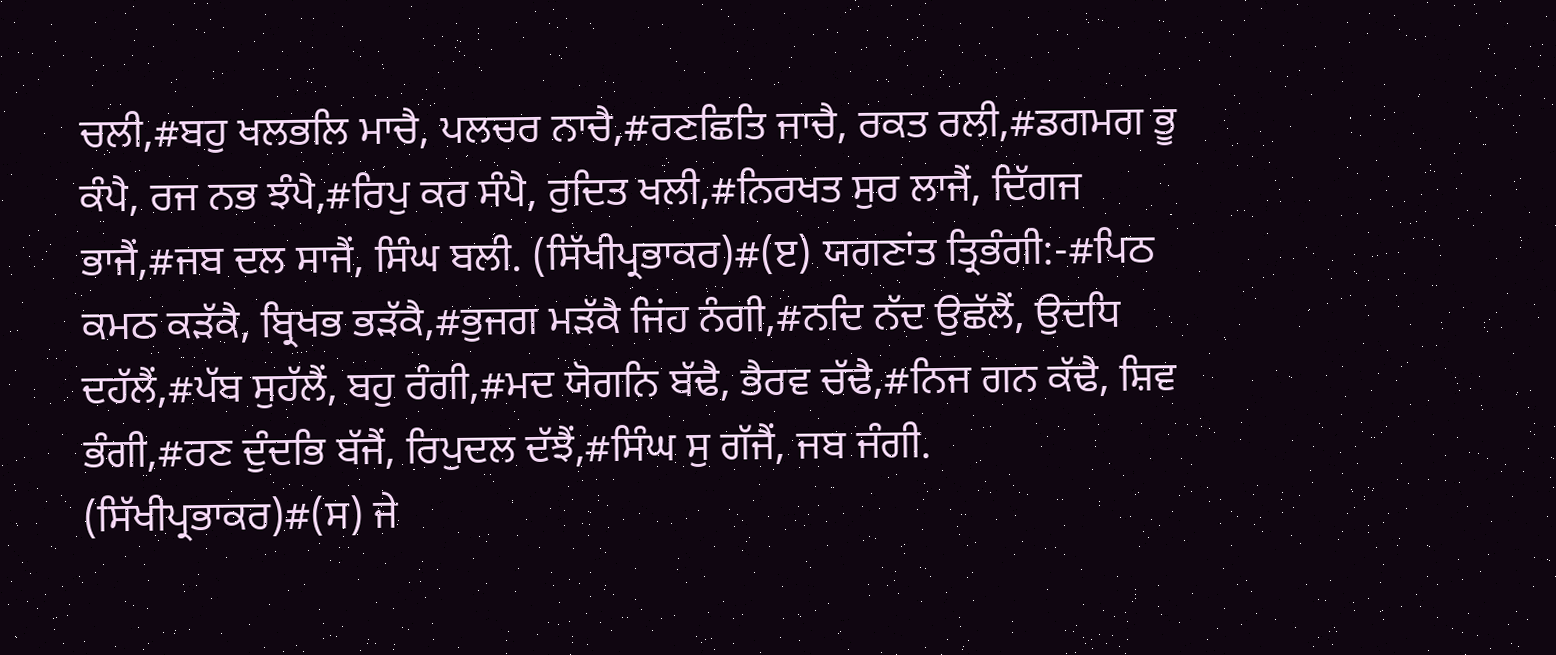ਚਲੀ,#ਬਹੁ ਖਲਭਲਿ ਮਾਚੈ, ਪਲਚਰ ਨਾਚੈ,#ਰਣਛਿਤਿ ਜਾਚੈ, ਰਕਤ ਰਲੀ,#ਡਗਮਗ ਭੂ ਕੰਪੈ, ਰਜ ਨਭ ਝੰਪੈ,#ਰਿਪੁ ਕਰ ਸੰਪੈ, ਰੁਦਿਤ ਖਲੀ,#ਨਿਰਖਤ ਸੁਰ ਲਾਜੈਂ, ਦਿੱਗਜ ਭਾਜੈਂ,#ਜਬ ਦਲ ਸਾਜੈਂ, ਸਿੰਘ ਬਲੀ. (ਸਿੱਖੀਪ੍ਰਭਾਕਰ)#(ੲ) ਯਗਣਾਂਤ ਤ੍ਰਿਭੰਗੀ:-#ਪਿਠ ਕਮਠ ਕੜੱਕੈ, ਬ੍ਰਿਖਭ ਭੜੱਕੈ,#ਭੁਜਗ ਮੜੱਕੈ ਜਿਂਹ ਨੰਗੀ,#ਨਦਿ ਨੱਦ ਉਛੱਲੈਂ, ਉਦਧਿ ਦਹੱਲੈਂ,#ਪੱਬ ਸੁਹੱਲੈਂ, ਬਹੁ ਰੰਗੀ,#ਮਦ ਯੋਗਨਿ ਬੱਢੈ, ਭੈਰਵ ਚੱਢੈ,#ਨਿਜ ਗਨ ਕੱਢੈ, ਸ਼ਿਵ ਭੰਗੀ,#ਰਣ ਦੁੰਦਭਿ ਬੱਜੈਂ, ਰਿਪੁਦਲ ਦੱਝੈਂ,#ਸਿੰਘ ਸੁ ਗੱਜੈਂ, ਜਬ ਜੰਗੀ. (ਸਿੱਖੀਪ੍ਰਭਾਕਰ)#(ਸ) ਜੇ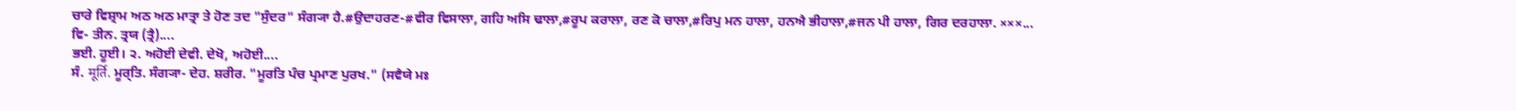ਚਾਰੇ ਵਿਸ਼੍ਰਾਮ ਅਠ ਅਠ ਮਾਤ੍ਰਾ ਤੇ ਹੋਣ ਤਦ "ਸੁੰਦਰ" ਸੰਗ੍ਯਾ ਹੈ.#ਉਦਾਹਰਣ-#ਵੀਰ ਵਿਸਾਲਾ, ਗਹਿ ਅਸਿ ਢਾਲਾ,#ਰੂਪ ਕਰਾਲਾ, ਰਣ ਕੋ ਚਾਲਾ,#ਰਿਪੁ ਮਨ ਹਾਲਾ, ਹਨਐ ਭੀਹਾਲਾ,#ਜਨ ਪੀ ਹਾਲਾ, ਗਿਰ ਦਰਹਾਲਾ. ×××...
ਵਿ- ਤੀਨ. ਤ੍ਰਯ (ਤ੍ਰੈ)....
ਭਈ. ਹੂਈ। ੨. ਅਹੋਈ ਦੇਵੀ. ਦੇਖੋ, ਅਹੋਈ....
ਸੰ. मूर्ति. ਮੂਰ੍ਤਿ. ਸੰਗ੍ਯਾ- ਦੇਹ. ਸ਼ਰੀਰ. "ਮੂਰਤਿ ਪੰਚ ਪ੍ਰਮਾਣ ਪੁਰਖ." (ਸਵੈਯੇ ਮਃ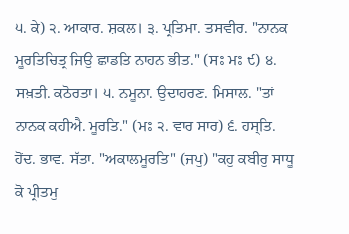੫. ਕੇ) ੨. ਆਕਾਰ. ਸ਼ਕਲ। ੩. ਪ੍ਰਤਿਮਾ. ਤਸਵੀਰ. "ਨਾਨਕ ਮੂਰਤਿਚਿਤ੍ਰ ਜਿਉ ਛਾਡਤਿ ਨਾਹਨ ਭੀਤ." (ਸਃ ਮਃ ੯) ੪. ਸਖ਼ਤੀ. ਕਠੋਰਤਾ। ੫. ਨਮੂਨਾ. ਉਦਾਹਰਣ. ਮਿਸਾਲ. "ਤਾਂ ਨਾਨਕ ਕਹੀਐ. ਮੂਰਤਿ." (ਮਃ ੨. ਵਾਰ ਸਾਰ) ੬. ਹਸ੍ਤਿ. ਹੋਂਦ. ਭਾਵ. ਸੱਤਾ. "ਅਕਾਲਮੂਰਤਿ" (ਜਪੁ) "ਕਹੁ ਕਬੀਰੁ ਸਾਧੂ ਕੋ ਪ੍ਰੀਤਮੁ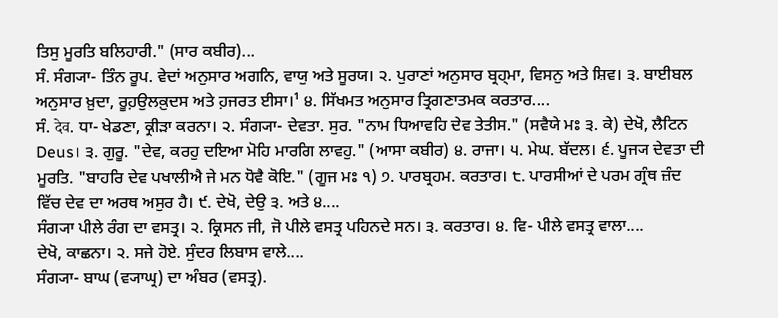ਤਿਸੁ ਮੂਰਤਿ ਬਲਿਹਾਰੀ." (ਸਾਰ ਕਬੀਰ)...
ਸੰ. ਸੰਗ੍ਯਾ- ਤਿੰਨ ਰੂਪ. ਵੇਦਾਂ ਅਨੁਸਾਰ ਅਗਨਿ, ਵਾਯੁ ਅਤੇ ਸੂਰਯ। ੨. ਪੁਰਾਣਾਂ ਅਨੁਸਾਰ ਬ੍ਰਹ੍ਮਾ, ਵਿਸਨੁ ਅਤੇ ਸ਼ਿਵ। ੩. ਬਾਈਬਲ ਅਨੁਸਾਰ ਖ਼ੁਦਾ, ਰੂਹ਼ਉਲਕ਼ੁਦਸ ਅਤੇ ਹ਼ਜਰਤ ਈਸਾ।¹ ੪. ਸਿੱਖਮਤ ਅਨੁਸਾਰ ਤ੍ਰਿਗਣਾਤਮਕ ਕਰਤਾਰ....
ਸੰ. देव. ਧਾ- ਖੇਡਣਾ, ਕ੍ਰੀੜਾ ਕਰਨਾ। ੨. ਸੰਗ੍ਯਾ- ਦੇਵਤਾ. ਸੁਰ. "ਨਾਮ ਧਿਆਵਹਿ ਦੇਵ ਤੇਤੀਸ." (ਸਵੈਯੇ ਮਃ ੩. ਕੇ) ਦੇਖੋ, ਲੈਟਿਨ Deus। ੩. ਗੁਰੂ. "ਦੇਵ, ਕਰਹੁ ਦਇਆ ਮੋਹਿ ਮਾਰਗਿ ਲਾਵਹੁ." (ਆਸਾ ਕਬੀਰ) ੪. ਰਾਜਾ। ੫. ਮੇਘ. ਬੱਦਲ। ੬. ਪੂਜ੍ਯ ਦੇਵਤਾ ਦੀ ਮੂਰਤਿ. "ਬਾਹਰਿ ਦੇਵ ਪਖਾਲੀਐ ਜੇ ਮਨ ਧੋਵੈ ਕੋਇ." (ਗੂਜ ਮਃ ੧) ੭. ਪਾਰਬ੍ਰਹਮ. ਕਰਤਾਰ। ੮. ਪਾਰਸੀਆਂ ਦੇ ਪਰਮ ਗ੍ਰੰਥ ਜ਼ੰਦ ਵਿੱਚ ਦੇਵ ਦਾ ਅਰਥ ਅਸੁਰ ਹੈ। ੯. ਦੇਖੋ, ਦੇਉ ੩. ਅਤੇ ੪....
ਸੰਗ੍ਯਾ ਪੀਲੇ ਰੰਗ ਦਾ ਵਸਤ੍ਰ। ੨. ਕ੍ਰਿਸਨ ਜੀ, ਜੋ ਪੀਲੇ ਵਸਤ੍ਰ ਪਹਿਨਦੇ ਸਨ। ੩. ਕਰਤਾਰ। ੪. ਵਿ- ਪੀਲੇ ਵਸਤ੍ਰ ਵਾਲਾ....
ਦੇਖੋ, ਕਾਛਨਾ। ੨. ਸਜੇ ਹੋਏ. ਸੁੰਦਰ ਲਿਬਾਸ ਵਾਲੇ....
ਸੰਗ੍ਯਾ- ਬਾਘ (ਵ੍ਯਾਘ੍ਰ) ਦਾ ਅੰਬਰ (ਵਸਤ੍ਰ).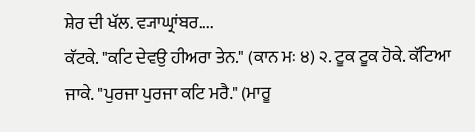ਸ਼ੇਰ ਦੀ ਖੱਲ. ਵ੍ਯਾਘ੍ਰਾਂਬਰ....
ਕੱਟਕੇ. "ਕਟਿ ਦੇਵਉ ਹੀਅਰਾ ਤੇਨ." (ਕਾਨ ਮਃ ੪) ੨. ਟੂਕ ਟੂਕ ਹੋਕੇ. ਕੱਟਿਆ ਜਾਕੇ. "ਪੁਰਜਾ ਪੁਰਜਾ ਕਟਿ ਮਰੈ." (ਮਾਰੂ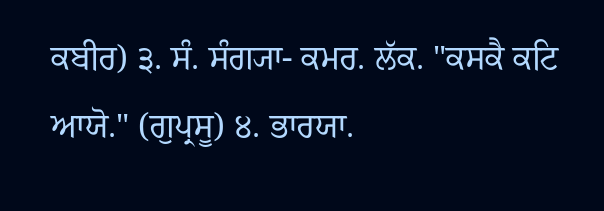ਕਬੀਰ) ੩. ਸੰ. ਸੰਗ੍ਯਾ- ਕਮਰ. ਲੱਕ. "ਕਸਕੈ ਕਟਿ ਆਯੋ." (ਗੁਪ੍ਰਸੂ) ੪. ਭਾਰਯਾ.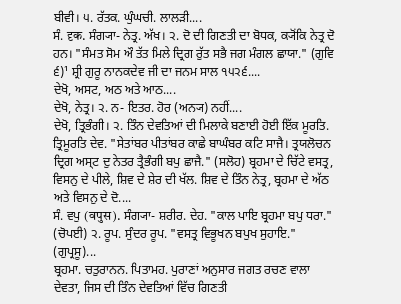ਬੀਵੀ। ੫. ਰੱਤਕ. ਘੁੰਘਚੀ. ਲਾਲੜੀ....
ਸੰ. दृक. ਸੰਗ੍ਯਾ- ਨੇਤ੍ਰ. ਅੱਖ। ੨. ਦੋ ਦੀ ਗਿਣਤੀ ਦਾ ਬੋਧਕ, ਕ੍ਯੋਂਕਿ ਨੇਤ੍ਰ ਦੋ ਹਨ। "ਸੰਮਤ ਸੋਮ ਔ ਤੱਤ ਮਿਲੇ ਦ੍ਰਿਗ ਰੁੱਤ ਸਭੈ ਜਗ ਮੰਗਲ ਛਾਯਾ." (ਗੁਵਿ ੬)¹ ਸ਼੍ਰੀ ਗੁਰੂ ਨਾਨਕਦੇਵ ਜੀ ਦਾ ਜਨਮ ਸਾਲ ੧੫੨੬....
ਦੇਖੋ, ਅਸਟ, ਅਠ ਅਤੇ ਆਠ....
ਦੇਖੋ, ਨੇਤ੍ਰ। ੨. ਨ- ਇਤਰ. ਹੋਰ (ਅਨ੍ਯ) ਨਹੀਂ....
ਦੇਖੋ, ਤ੍ਰਿਭੰਗੀ। ੨. ਤਿੰਨ ਦੇਵਤਿਆਂ ਦੀ ਮਿਲਾਕੇ ਬਣਾਈ ਹੋਈ ਇੱਕ ਮੂਰਤਿ. ਤ੍ਰਿਮੂਰਤਿ ਦੇਵ. "ਸੇਤਾਂਬਰ ਪੀਤਾਂਬਰ ਕਾਛੇ ਬਾਘੰਬਰ ਕਟਿ ਸਾਜੈ। ਤ੍ਰਯਲੋਚਨ ਦ੍ਰਿਗ ਅਸ੍ਟ ਦੁ ਨੇਤਰ ਤ੍ਰੈਭੰਗੀ ਬਪੁ ਛਾਜੈ." (ਸਲੋਹ) ਬ੍ਰਹਮਾ ਦੇ ਚਿੱਟੇ ਵਸਤ੍ਰ, ਵਿਸਨੁ ਦੇ ਪੀਲੇ, ਸ਼ਿਵ ਦੇ ਸ਼ੇਰ ਦੀ ਖੱਲ. ਸ਼ਿਵ ਦੇ ਤਿੰਨ ਨੇਤ੍ਰ, ਬ੍ਰਹਮਾ ਦੇ ਅੱਠ ਅਤੇ ਵਿਸਨੁ ਦੇ ਦੋ....
ਸੰ. ਵਪੁ (वपुस). ਸੰਗ੍ਯਾ- ਸ਼ਰੀਰ. ਦੇਹ. "ਕਾਲ ਪਾਇ ਬ੍ਰਹਮਾ ਬਪੁ ਧਰਾ." (ਚੋਪਈ) ੨. ਰੂਪ. ਸੁੰਦਰ ਰੂਪ. "ਵਸਤ੍ਰ ਵਿਭੂਖਨ ਬਪੁਖ ਸੁਹਾਇ." (ਗੁਪ੍ਰਸੂ)...
ਬ੍ਰਹਮਾ. ਚਤੁਰਾਨਨ. ਪਿਤਾਮਹ. ਪੁਰਾਣਾਂ ਅਨੁਸਾਰ ਜਗਤ ਰਚਣ ਵਾਲਾ ਦੇਵਤਾ, ਜਿਸ ਦੀ ਤਿੰਨ ਦੇਵਤਿਆਂ ਵਿੱਚ ਗਿਣਤੀ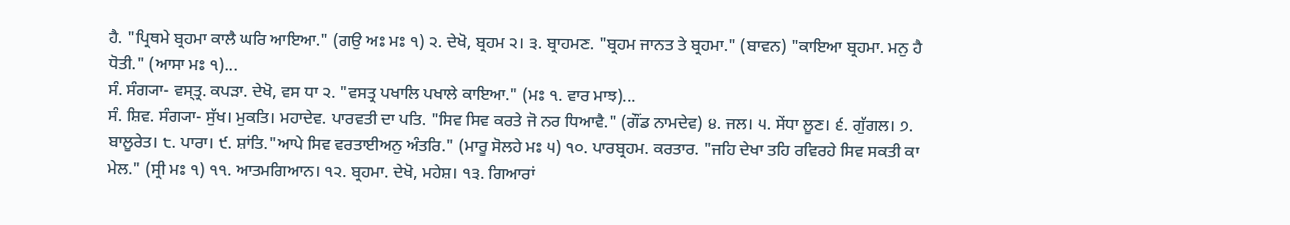ਹੈ. "ਪ੍ਰਿਥਮੇ ਬ੍ਰਹਮਾ ਕਾਲੈ ਘਰਿ ਆਇਆ." (ਗਉ ਅਃ ਮਃ ੧) ੨. ਦੇਖੋ, ਬ੍ਰਹਮ ੨। ੩. ਬ੍ਰਾਹਮਣ. "ਬ੍ਰਹਮ ਜਾਨਤ ਤੇ ਬ੍ਰਹਮਾ." (ਬਾਵਨ) "ਕਾਇਆ ਬ੍ਰਹਮਾ. ਮਨੁ ਹੈ ਧੋਤੀ." (ਆਸਾ ਮਃ ੧)...
ਸੰ. ਸੰਗ੍ਯਾ- ਵਸ੍ਤ੍ਰ. ਕਪੜਾ. ਦੇਖੋ, ਵਸ ਧਾ ੨. "ਵਸਤ੍ਰ ਪਖਾਲਿ ਪਖਾਲੇ ਕਾਇਆ." (ਮਃ ੧. ਵਾਰ ਮਾਝ)...
ਸੰ. ਸ਼ਿਵ. ਸੰਗ੍ਯਾ- ਸੁੱਖ। ਮੁਕਤਿ। ਮਹਾਦੇਵ. ਪਾਰਵਤੀ ਦਾ ਪਤਿ. "ਸਿਵ ਸਿਵ ਕਰਤੇ ਜੋ ਨਰ ਧਿਆਵੈ." (ਗੌਂਡ ਨਾਮਦੇਵ) ੪. ਜਲ। ੫. ਸੇਂਧਾ ਲੂਣ। ੬. ਗੁੱਗਲ। ੭. ਬਾਲੂਰੇਤ। ੮. ਪਾਰਾ। ੯. ਸ਼ਾਂਤਿ."ਆਪੇ ਸਿਵ ਵਰਤਾਈਅਨੁ ਅੰਤਰਿ." (ਮਾਰੂ ਸੋਲਹੇ ਮਃ ੫) ੧੦. ਪਾਰਬ੍ਰਹਮ. ਕਰਤਾਰ. "ਜਹਿ ਦੇਖਾ ਤਹਿ ਰਵਿਰਹੇ ਸਿਵ ਸਕਤੀ ਕਾ ਮੇਲ." (ਸ੍ਰੀ ਮਃ ੧) ੧੧. ਆਤਮਗਿਆਨ। ੧੨. ਬ੍ਰਹਮਾ. ਦੇਖੋ, ਮਹੇਸ਼। ੧੩. ਗਿਆਰਾਂ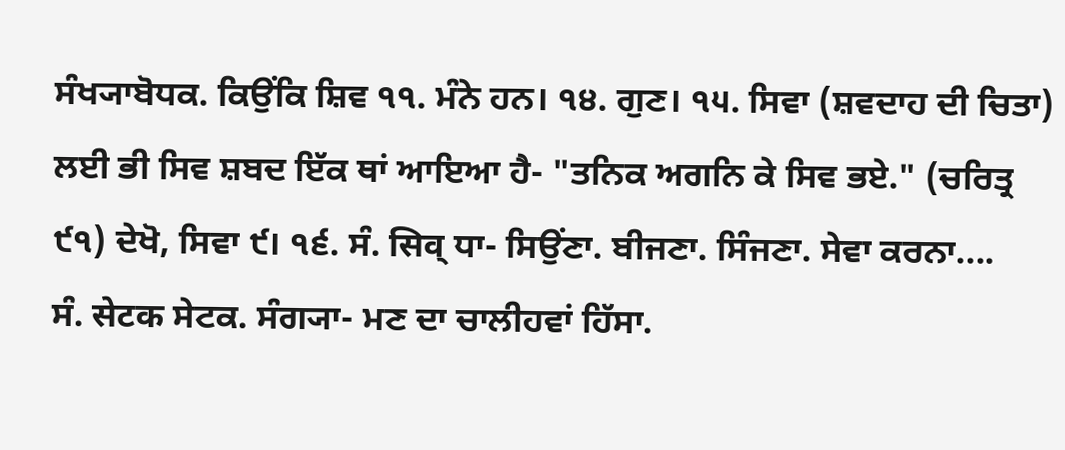ਸੰਖ੍ਯਾਬੋਧਕ. ਕਿਉਂਕਿ ਸ਼ਿਵ ੧੧. ਮੰਨੇ ਹਨ। ੧੪. ਗੁਣ। ੧੫. ਸਿਵਾ (ਸ਼ਵਦਾਹ ਦੀ ਚਿਤਾ) ਲਈ ਭੀ ਸਿਵ ਸ਼ਬਦ ਇੱਕ ਥਾਂ ਆਇਆ ਹੈ- "ਤਨਿਕ ਅਗਨਿ ਕੇ ਸਿਵ ਭਏ." (ਚਰਿਤ੍ਰ ੯੧) ਦੇਖੋ, ਸਿਵਾ ੯। ੧੬. ਸੰ. सिव् ਧਾ- ਸਿਉਂਣਾ. ਬੀਜਣਾ. ਸਿੰਜਣਾ. ਸੇਵਾ ਕਰਨਾ....
ਸੰ. सेटक ਸੇਟਕ. ਸੰਗ੍ਯਾ- ਮਣ ਦਾ ਚਾਲੀਹਵਾਂ ਹਿੱਸਾ.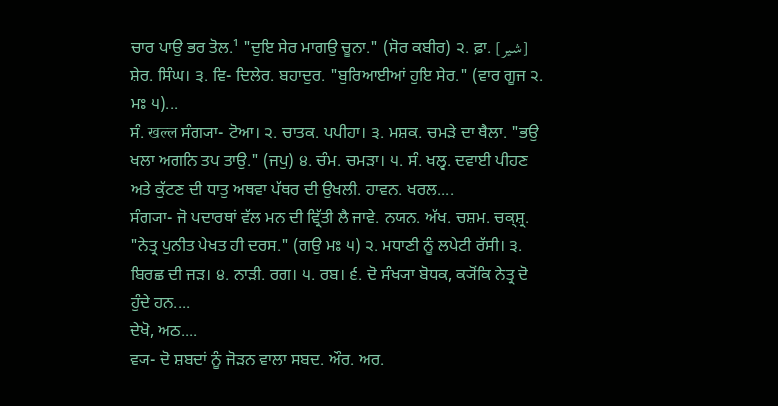ਚਾਰ ਪਾਉ ਭਰ ਤੋਲ.¹ "ਦੁਇ ਸੇਰ ਮਾਗਉ ਚੂਨਾ." (ਸੋਰ ਕਬੀਰ) ੨. ਫ਼ਾ. [شیر] ਸ਼ੇਰ. ਸਿੰਘ। ੩. ਵਿ- ਦਿਲੇਰ. ਬਹਾਦੁਰ. "ਬੁਰਿਆਈਆਂ ਹੁਇ ਸੇਰ." (ਵਾਰ ਗੂਜ ੨. ਮਃ ੫)...
ਸੰ. खल्ल ਸੰਗ੍ਯਾ- ਟੋਆ। ੨. ਚਾਤਕ. ਪਪੀਹਾ। ੩. ਮਸ਼ਕ. ਚਮੜੇ ਦਾ ਥੈਲਾ. "ਭਉ ਖਲਾ ਅਗਨਿ ਤਪ ਤਾਉ." (ਜਪੁ) ੪. ਚੰਮ. ਚਮੜਾ। ੫. ਸੰ. ਖਲ੍ਵ. ਦਵਾਈ ਪੀਹਣ ਅਤੇ ਕੁੱਟਣ ਦੀ ਧਾਤੁ ਅਥਵਾ ਪੱਥਰ ਦੀ ਉਖਲੀ. ਹਾਵਨ. ਖਰਲ....
ਸੰਗ੍ਯਾ- ਜੋ ਪਦਾਰਥਾਂ ਵੱਲ ਮਨ ਦੀ ਵ੍ਰਿੱਤੀ ਲੈ ਜਾਵੇ. ਨਯਨ. ਅੱਖ. ਚਸ਼ਮ. ਚਕ੍ਸ਼੍ਰ. "ਨੇਤ੍ਰ ਪੁਨੀਤ ਪੇਖਤ ਹੀ ਦਰਸ." (ਗਉ ਮਃ ੫) ੨. ਮਧਾਣੀ ਨੂੰ ਲਪੇਟੀ ਰੱਸੀ। ੩. ਬਿਰਛ ਦੀ ਜੜ। ੪. ਨਾੜੀ. ਰਗ। ੫. ਰਬ। ੬. ਦੋ ਸੰਖ੍ਯਾ ਬੋਧਕ, ਕ੍ਯੋਂਕਿ ਨੇਤ੍ਰ ਦੋ ਹੁੰਦੇ ਹਨ....
ਦੇਖੋ, ਅਠ....
ਵ੍ਯ- ਦੋ ਸ਼ਬਦਾਂ ਨੂੰ ਜੋੜਨ ਵਾਲਾ ਸਬਦ. ਔਰ. ਅਰ.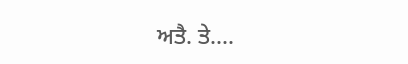ਅਤੈ. ਤੇ....